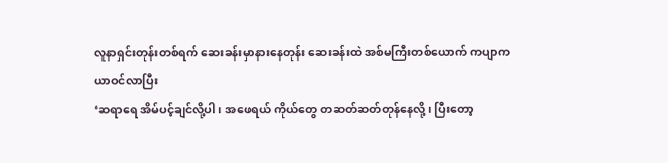လူနာရှင်းတုန်းတစ်ရက် ဆေးခန်းမှာနားနေတုန်း ဆေးခန်းထဲ အစ်မကြီးတစ်ယောက် ကပျာကယာဝင်လာပြီး
‘ဆရာရေ အိမ်ပင့်ချင်လို့ပါ ၊ အဖေရယ် ကိုယ်တွေ တဆတ်ဆတ်တုန်နေလို့၊ ပြီးတော့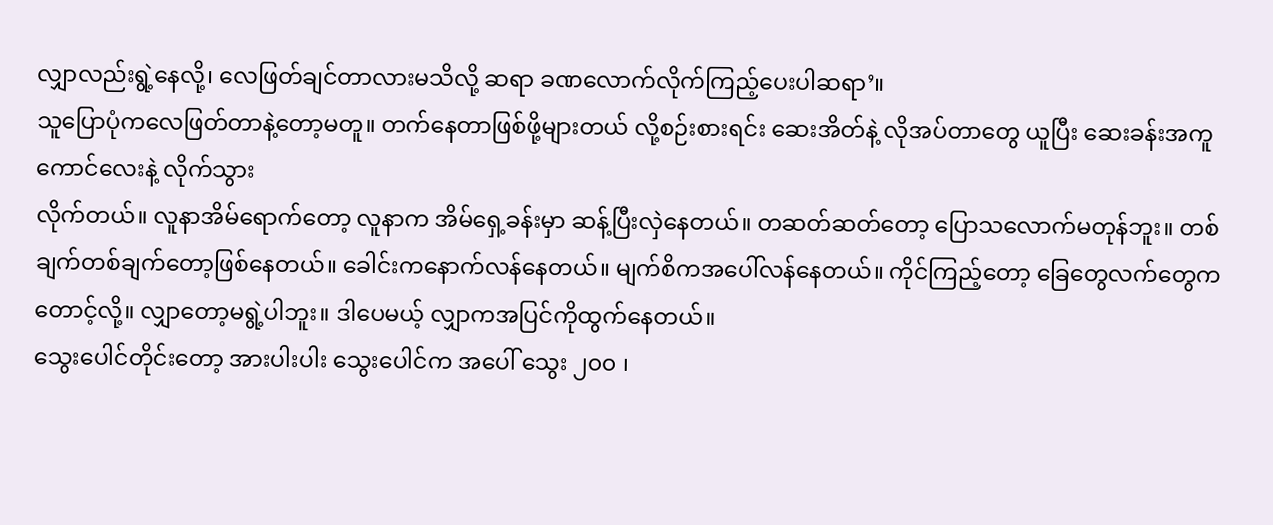လျှာလည်းရွဲ့နေလို့၊ လေဖြတ်ချင်တာလားမသိလို့ ဆရာ ခဏလောက်လိုက်ကြည့်ပေးပါဆရာ’။
သူပြောပုံကလေဖြတ်တာနဲ့တော့မတူ။ တက်နေတာဖြစ်ဖို့များတယ် လို့စဉ်းစားရင်း ဆေးအိတ်နဲ့ လိုအပ်တာတွေ ယူပြီး ဆေးခန်းအကူကောင်လေးနဲ့ လိုက်သွား
လိုက်တယ်။ လူနာအိမ်ရောက်တော့ လူနာက အိမ်ရှေ့ခန်းမှာ ဆန့်ပြီးလှဲနေတယ်။ တဆတ်ဆတ်တော့ ပြောသလောက်မတုန်ဘူး။ တစ်ချက်တစ်ချက်တော့ဖြစ်နေတယ်။ ခေါင်းကနောက်လန်နေတယ်။ မျက်စိကအပေါ်လန်နေတယ်။ ကိုင်ကြည့်တော့ ခြေတွေလက်တွေကတောင့်လို့။ လျှာတော့မရွဲ့ပါဘူး။ ဒါပေမယ့် လျှာကအပြင်ကိုထွက်နေတယ်။
သွေးပေါင်တိုင်းတော့ အားပါးပါး သွေးပေါင်က အပေါ် သွေး ၂၀၀ ၊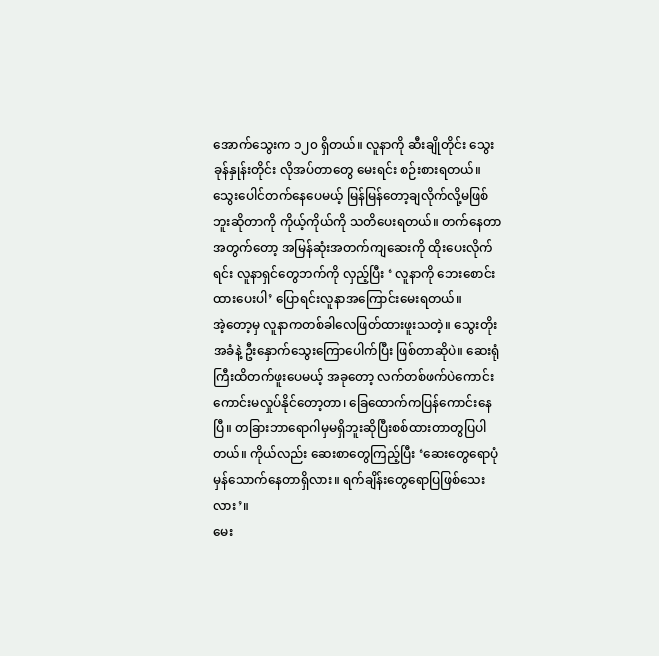အောက်သွေးက ၁၂၀ ရှိတယ်။ လူနာကို ဆီးချိုတိုင်း သွေးခုန်နှုန်းတိုင်း လိုအပ်တာတွေ မေးရင်း စဉ်းစားရတယ်။ သွေးပေါင်တက်နေပေမယ့် မြန်မြန်တော့ချလိုက်လို့မဖြစ်ဘူးဆိုတာကို ကိုယ့်ကိုယ်ကို သတိပေးရတယ်။ တက်နေတာအတွက်တော့ အမြန်ဆုံးအတက်ကျဆေးကို ထိုးပေးလိုက်ရင်း လူနာရှင်တွေဘက်ကို လှည့်ပြီး ‘ လူနာကို ဘေးစောင်းထားပေးပါ’ ပြောရင်းလူနာအကြောင်းမေးရတယ်။
အဲ့တော့မှ လူနာကတစ်ခါလေဖြတ်ထားဖူးသတဲ့။ သွေးတိုးအခံနဲ့ ဦးနှောက်သွေးကြောပေါက်ပြီး ဖြစ်တာဆိုပဲ။ ဆေးရုံကြီးထိတက်ဖူးပေမယ့် အခုတော့ လက်တစ်ဖက်ပဲကောင်းကောင်းမလှုပ်နိုင်တော့တာ၊ ခြေထောက်ကပြန်ကောင်းနေပြီ။ တခြားဘာရောဂါမှမရှိဘူးဆိုပြီးစစ်ထားတာတွပြပါတယ်။ ကိုယ်လည်း ဆေးစာတွေကြည့်ပြီး ‘ဆေးတွေရောပုံမှန်သောက်နေတာရှိလား။ ရက်ချိန်းတွေရောပြဖြစ်သေးလား’။
မေး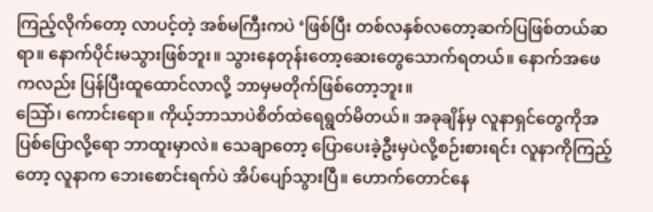ကြည့်လိုက်တော့ လာပင့်တဲ့ အစ်မကြီးကပဲ ‘ဖြစ်ပြီး တစ်လနှစ်လတော့ဆက်ပြဖြစ်တယ်ဆရာ။ နောက်ပိုင်းမသွားဖြစ်ဘူး။ သွားနေတုန်းတော့ဆေးတွေသောက်ရတယ်။ နောက်အဖေကလည်း ပြန်ပြီးထူထောင်လာလို့ ဘာမှမတိုက်ဖြစ်တော့ဘူး။
သြော်၊ ကောင်းရော။ ကိုယ့်ဘာသာပဲစိတ်ထဲရေရွတ်မိတယ်။ အခုချိန်မှ လူနာရှင်တွေကိုအပြစ်ပြောလို့ရော ဘာထူးမှာလဲ။ သေချာတော့ ပြောပေးခဲ့ဦးမှပဲလို့စဉ်းစားရင်း လူနာကိုကြည့်တော့ လူနာက ဘေးစောင်းရက်ပဲ အိပ်ပျော်သွားပြီ။ ဟောက်တောင်နေ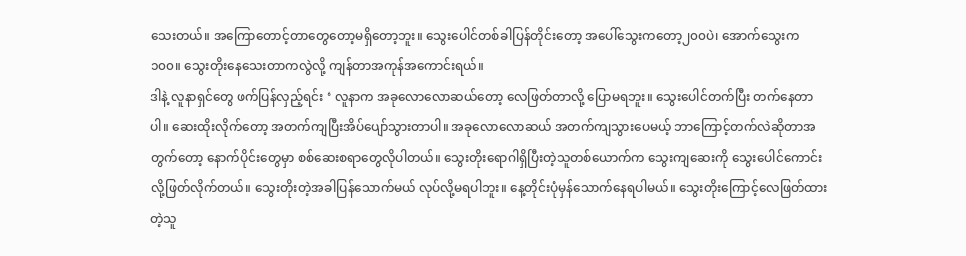သေးတယ်။ အကြောတောင့်တာတွေတော့မရှိတော့ဘူး။ သွေးပေါင်တစ်ခါပြန်တိုင်းတော့ အပေါ်သွေးကတော့၂၀၀ပဲ၊ အောက်သွေးက ၁၀၀။ သွေးတိုးနေသေးတာကလွဲလို့ ကျန်တာအကုန်အကောင်းရယ်။
ဒါနဲ့ လူနာရှင်တွေ ဖက်ပြန်လှည့်ရင်း ‘ လူနာက အခုလောလောဆယ်တော့ လေဖြတ်တာလို့ ပြောမရဘူး။ သွေးပေါင်တက်ပြီး တက်နေတာပါ။ ဆေးထိုးလိုက်တော့ အတက်ကျပြီးအိပ်ပျော်သွားတာပါ။ အခုလောလောဆယ် အတက်ကျသွားပေမယ့် ဘာကြောင့်တက်လဲဆိုတာအတွက်တော့ နောက်ပိုင်းတွေမှာ စစ်ဆေးစရာတွေလိုပါတယ်။ သွေးတိုးရောဂါရှိပြီးတဲ့သူတစ်ယောက်က သွေးကျဆေးကို သွေးပေါင်ကောင်းလို့ဖြတ်လိုက်တယ်။ သွေးတိုးတဲ့အခါပြန်သောက်မယ် လုပ်လို့မရပါဘူး။ နေ့တိုင်းပုံမှန်သောက်နေရပါမယ်။ သွေးတိုးကြောင့်လေဖြတ်ထားတဲ့သူ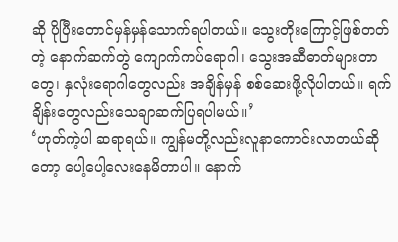ဆို ပိုပြီးတောင်မှန်မှန်သောက်ရပါတယ်။ သွေးတိုးကြောင့်ဖြစ်တတ်တဲ့ နောက်ဆက်တွဲ ကျောက်ကပ်ရောဂါ၊ သွေးအဆီဓာတ်များတာတွေ၊ နှလုံးရောဂါတွေလည်း အချိန်မှန် စစ်ဆေးဖို့လိုပါတယ်။ ရက်ချိန်းတွေလည်းသေချာဆက်ပြရပါမယ်။’
‘ဟုတ်ကဲ့ပါ ဆရာရယ်။ ကျွန်မတို့လည်းလူနာကောင်းလာတယ်ဆိုတော့ ပေါ့ပေါ့လေးနေမိတာပါ။ နောက်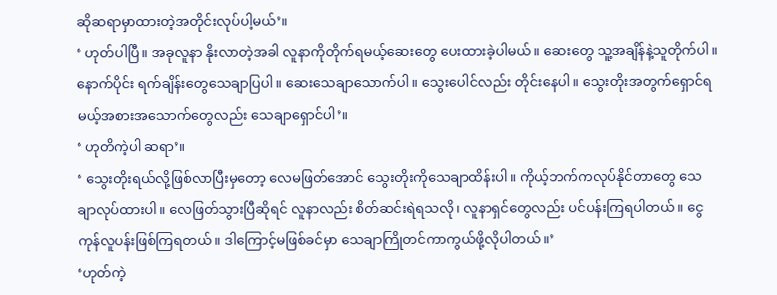ဆိုဆရာမှာထားတဲ့အတိုင်းလုပ်ပါ့မယ်’။
‘ ဟုတ်ပါပြီ။ အခုလူနာ နိုးလာတဲ့အခါ လူနာကိုတိုက်ရမယ့်ဆေးတွေ ပေးထားခဲ့ပါမယ်။ ဆေးတွေ သူ့အချိန်နဲ့သူတိုက်ပါ။ နောက်ပိုင်း ရက်ချိန်းတွေသေချာပြပါ။ ဆေးသေချာသောက်ပါ။ သွေးပေါင်လည်း တိုင်းနေပါ။ သွေးတိုးအတွက်ရှောင်ရမယ့်အစားအသောက်တွေလည်း သေချာရှောင်ပါ’။
‘ ဟုတိကဲ့ပါ ဆရာ’။
‘ သွေးတိုးရယ်လို့ဖြစ်လာပြီးမှတော့ လေမဖြတ်အောင် သွေးတိုးကိုသေချာထိန်းပါ။ ကိုယ့်ဘက်ကလုပ်နိုင်တာတွေ သေချာလုပ်ထားပါ။ လေဖြတ်သွားပြီဆိုရင် လူနာလည်း စိတ်ဆင်းရဲရသလို၊ လူနာရှင်တွေလည်း ပင်ပန်းကြရပါတယ်။ ငွေကုန်လူပန်းဖြစ်ကြရတယ်။ ဒါကြောင့်မဖြစ်ခင်မှာ သေချာကြိုတင်ကာကွယ်ဖို့လိုပါတယ်။’
‘ဟုတ်ကဲ့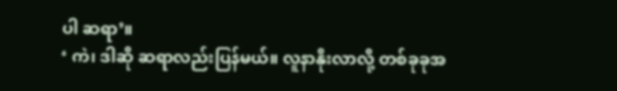ပါ ဆရာ’။
‘ ကဲ၊ ဒါဆို ဆရာလည်းပြန်မယ်။ လူနာနိုးလာလို့ တစ်ခုခုအ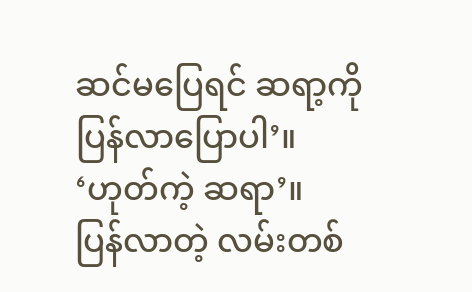ဆင်မပြေရင် ဆရာ့ကို ပြန်လာပြောပါ’။
‘ဟုတ်ကဲ့ ဆရာ’။
ပြန်လာတဲ့ လမ်းတစ်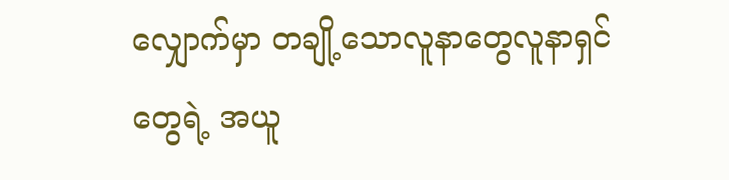လျှောက်မှာ တချို့သောလူနာတွေလူနာရှင်တွေရဲ့ အယူ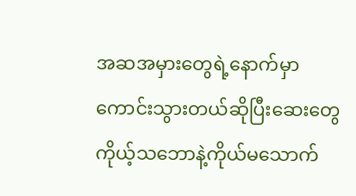အဆအမှားတွေရဲ့နောက်မှာ ကောင်းသွားတယ်ဆိုပြီးဆေးတွေ ကိုယ့်သဘောနဲ့ကိုယ်မသောက်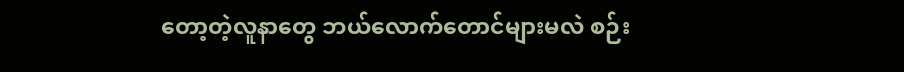တော့တဲ့လူနာတွေ ဘယ်လောက်တောင်များမလဲ စဉ်း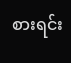စားရင်း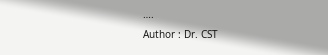….
Author : Dr. CST